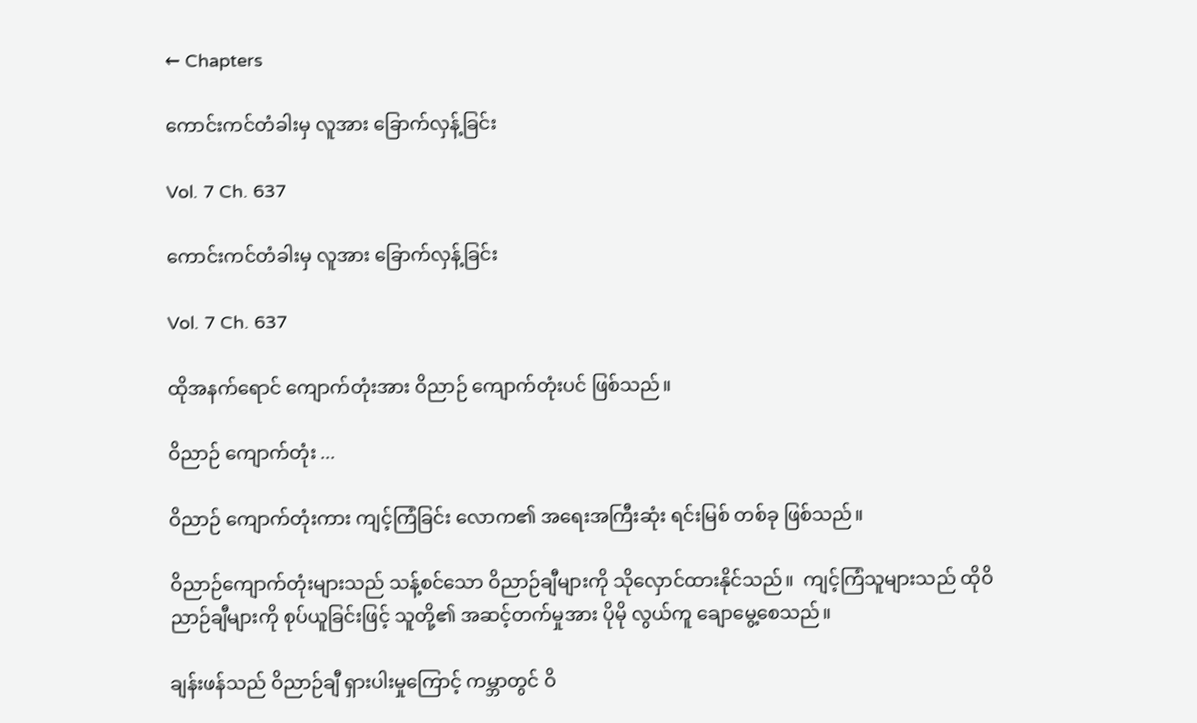← Chapters

ကောင်းကင်တံခါးမှ လူအား ခြောက်လှန့်ခြင်း

Vol. 7 Ch. 637

ကောင်းကင်တံခါးမှ လူအား ခြောက်လှန့်ခြင်း

Vol. 7 Ch. 637

ထိုအနက်ရောင် ကျောက်တုံးအား ဝိညာဉ် ကျောက်တုံးပင် ဖြစ်သည်။

ဝိညာဉ် ကျောက်တုံး ...

ဝိညာဉ် ကျောက်တုံးကား ကျင့်ကြံခြင်း လောက၏ အရေးအကြီးဆုံး ရင်းမြစ် တစ်ခု ဖြစ်သည်။

ဝိညာဉ်ကျောက်တုံးများသည် သန့်စင်သော ဝိညာဉ်ချီများကို သိုလှောင်ထားနိုင်သည်။  ကျင့်ကြံသူများသည် ထိုဝိညာဉ်ချီများကို စုပ်ယူခြင်းဖြင့် သူတို့၏ အဆင့်တက်မှုအား ပိုမို လွယ်ကူ ချောမွေ့စေသည်။

ချန်းဖန်သည် ဝိညာဉ်ချီ ရှားပါးမှုကြောင့် ကမ္ဘာတွင် ဝိ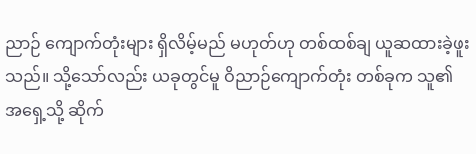ညာဉ် ကျောက်တုံးများ ရှိလိမ့်မည် မဟုတ်ဟု တစ်ထစ်ချ ယူဆထားခဲ့ဖူးသည်။ သို့သော်လည်း ယခုတွင်မူ ဝိညာဉ်ကျောက်တုံး တစ်ခုက သူ၏ အရှေ့သို့ ဆိုက်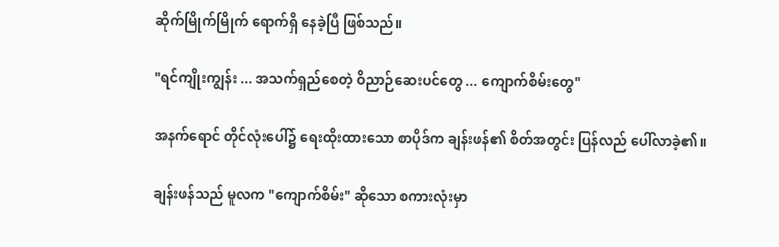ဆိုက်မြိုက်မြိုက် ရောက်ရှိ နေခဲ့ပြီ ဖြစ်သည်။

"ရင်ကျိုးကျွန်း ... အသက်ရှည်စေတဲ့ ဝိညာဉ်ဆေးပင်တွေ ... ကျောက်စိမ်းတွေ"

အနက်ရောင် တိုင်လုံးပေါ်၌ ရေးထိုးထားသော စာပိုဒ်က ချန်းဖန်၏ စိတ်အတွင်း ပြန်လည် ပေါ်လာခဲ့၏။

ချန်းဖန်သည် မူလက "ကျောက်စိမ်း" ဆိုသော စကားလုံးမှာ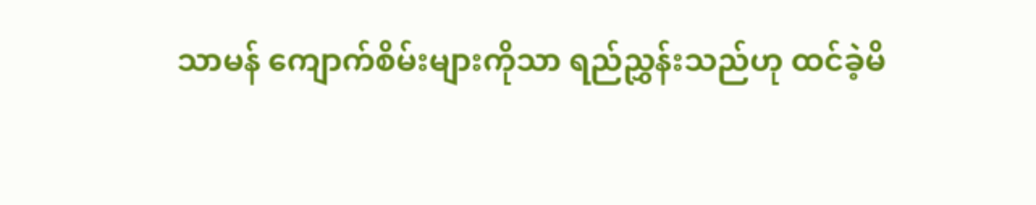သာမန် ကျောက်စိမ်းများကိုသာ ရည်ညွှန်းသည်ဟု ထင်ခဲ့မိ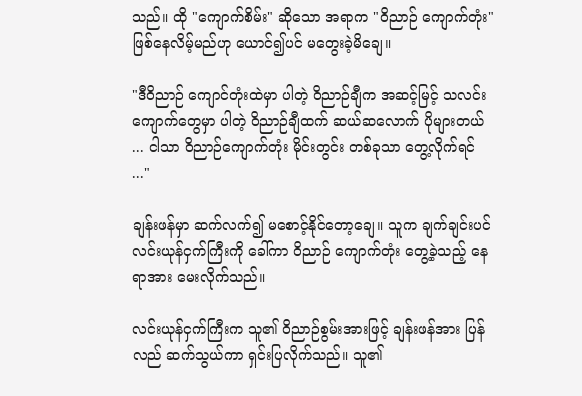သည်။ ထို "ကျောက်စိမ်း" ဆိုသော အရာက "ဝိညာဉ် ကျောက်တုံး" ဖြစ်နေလိမ့်မည်ဟု ယောင်၍ပင် မတွေးခဲ့မိချေ။

"ဒီဝိညာဉ် ကျောင်တုံးထဲမှာ ပါတဲ့ ဝိညာဉ်ချီက အဆင့်မြင့် သလင်းကျောက်တွေမှာ ပါတဲ့ ဝိညာဉ်ချီထက် ဆယ်ဆလောက် ပိုများတယ် ... ငါသာ ဝိညာဉ်ကျောက်တုံး မိုင်းတွင်း တစ်ခုသာ တွေ့လိုက်ရင် ..."

ချန်းဖန်မှာ ဆက်လက်၍ မစောင့်နိုင်တော့ချေ။ သူက ချက်ချင်းပင် လင်းယုန်ငှက်ကြီးကို ခေါ်ကာ ဝိညာဉ် ကျောက်တုံး တွေ့ခဲ့သည့် နေရာအား မေးလိုက်သည်။

လင်းယုန်ငှက်ကြီးက သူ၏ ဝိညာဉ်စွမ်းအားဖြင့် ချန်းဖန်အား ပြန်လည် ဆက်သွယ်ကာ ရှင်းပြလိုက်သည်။ သူ၏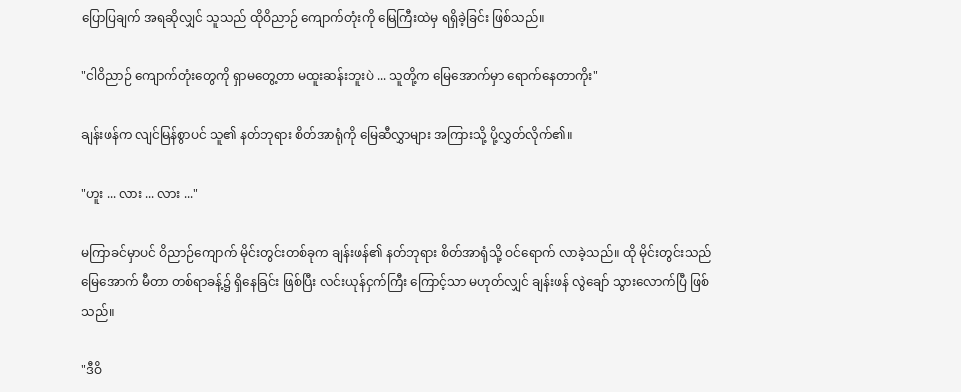ပြောပြချက် အရဆိုလျှင် သူသည် ထိုဝိညာဉ် ကျောက်တုံးကို မြေကြီးထဲမှ ရရှိခဲ့ခြင်း ဖြစ်သည်။

"ငါဝိညာဉ် ကျောက်တုံးတွေကို ရှာမတွေ့တာ မထူးဆန်းဘူးပဲ ... သူတို့က မြေအောက်မှာ ရောက်နေတာကိုး"

ချန်းဖန်က လျင်မြန်စွာပင် သူ၏ နတ်ဘုရား စိတ်အာရုံကို မြေဆီလွှာများ အကြားသို့ ပို့လွှတ်လိုက်၏။

"ဟူး ... လား ... လား ..."

မကြာခင်မှာပင် ဝိညာဉ်ကျောက် မိုင်းတွင်းတစ်ခုက ချန်းဖန်၏ နတ်ဘုရား စိတ်အာရုံသို့ ဝင်ရောက် လာခဲ့သည်။ ထို မိုင်းတွင်းသည် မြေအောက် မီတာ တစ်ရာခန့်၌ ရှိနေခြင်း ဖြစ်ပြီး လင်းယုန်ငှက်ကြီး ကြောင့်သာ မဟုတ်လျှင် ချန်းဖန် လွဲချော် သွားလောက်ပြီ ဖြစ်သည်။

"ဒီဝိ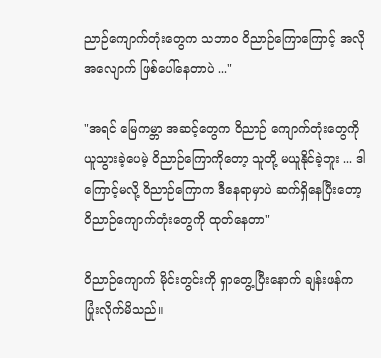ညာဉ်ကျောက်တုံးတွေက သဘာဝ ဝိညာဉ်ကြောကြောင့် အလိုအလျောက် ဖြစ်ပေါ်နေတာပဲ ..."

"အရင် မြေကမ္ဘာ အဆင့်တွေက ဝိညာဉ် ကျောက်တုံးတွေကို ယူသွားခဲ့ပေမဲ့ ဝိညာဉ်ကြောကိုတော့ သူတို့ မယူနိုင်ခဲ့ဘူး ... ဒါကြောင့်မလို့ ဝိညာဉ်ကြောက ဒီနေရာမှာပဲ ဆက်ရှိနေပြီးတော့ ဝိညာဉ်ကျောက်တုံးတွေကို ထုတ်နေတာ"

ဝိညာဉ်ကျောက် မိုင်းတွင်းကို ရှာတွေ့ပြီးနောက် ချန်းဖန်က ပြုံးလိုက်မိသည်။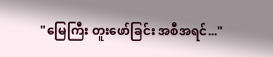"မြေကြီး တူးဖော်ခြင်း အစီအရင်..."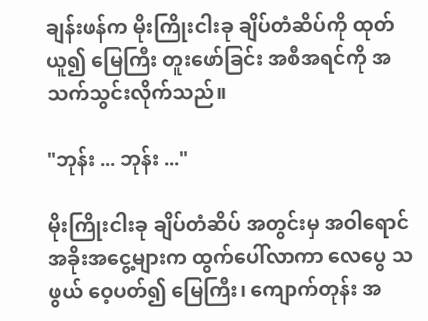ချန်းဖန်က မိုးကြိုးငါးခု ချိပ်တံဆိပ်ကို ထုတ်ယူ၍ မြေကြီး တူးဖော်ခြင်း အစီအရင်ကို အသက်သွင်းလိုက်သည်။

"ဘုန်း ... ဘုန်း ..."

မိုးကြိုးငါးခု ချိပ်တံဆိပ် အတွင်းမှ အဝါရောင် အခိုးအငွေ့များက ထွက်ပေါ်လာကာ လေပွေ သဖွယ် ဝေ့ပတ်၍ မြေကြီး၊ ကျောက်တုန်း အ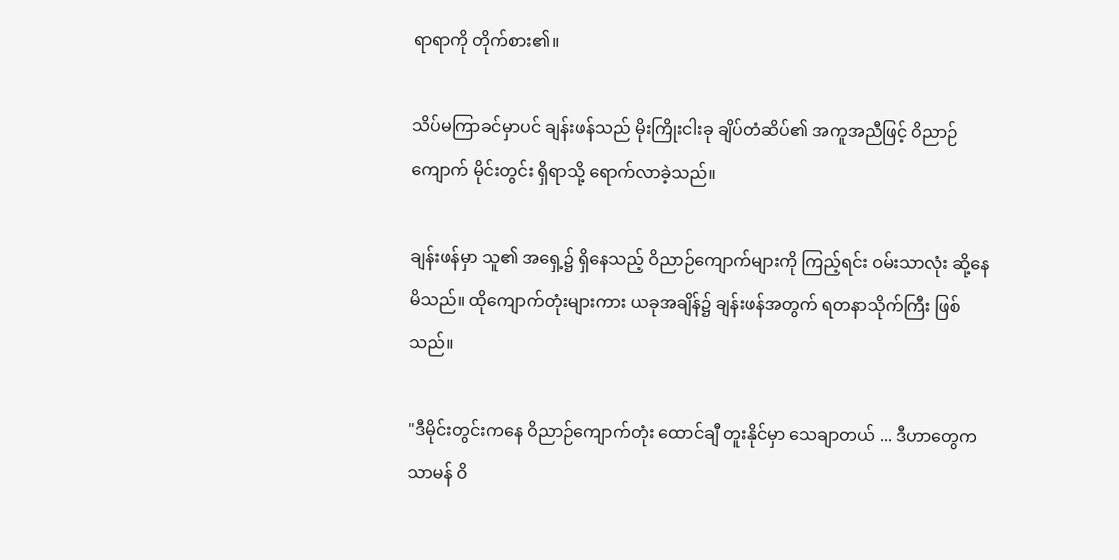ရာရာကို တိုက်စား၏။

သိပ်မကြာခင်မှာပင် ချန်းဖန်သည် မိုးကြိုးငါးခု ချိပ်တံဆိပ်၏ အကူအညီဖြင့် ဝိညာဉ်ကျောက် မိုင်းတွင်း ရှိရာသို့ ရောက်လာခဲ့သည်။

ချန်းဖန်မှာ သူ၏ အရှေ့၌ ရှိနေသည့် ဝိညာဉ်ကျောက်များကို ကြည့်ရင်း ဝမ်းသာလုံး ဆို့နေမိသည်။ ထိုကျောက်တုံးများကား ယခုအချိန်၌ ချန်းဖန်အတွက် ရတနာသိုက်ကြီး ဖြစ်သည်။

"ဒီမိုင်းတွင်းကနေ ဝိညာဉ်ကျောက်တုံး ထောင်ချီ တူးနိုင်မှာ သေချာတယ် ... ဒီဟာတွေက သာမန် ဝိ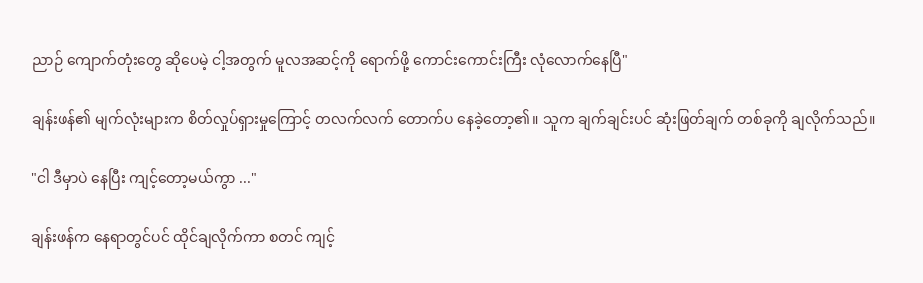ညာဉ် ကျောက်တုံးတွေ ဆိုပေမဲ့ ငါ့အတွက် မူလအဆင့်ကို ရောက်ဖို့ ကောင်းကောင်းကြီး လုံလောက်နေပြီ"

ချန်းဖန်၏ မျက်လုံးများက စိတ်လှုပ်ရှားမှုကြောင့် တလက်လက် တောက်ပ နေခဲ့တော့၏။ သူက ချက်ချင်းပင် ဆုံးဖြတ်ချက် တစ်ခုကို ချလိုက်သည်။

"ငါ ဒီမှာပဲ နေပြီး ကျင့်တော့မယ်ကွာ ..."

ချန်းဖန်က နေရာတွင်ပင် ထိုင်ချလိုက်ကာ စတင် ကျင့်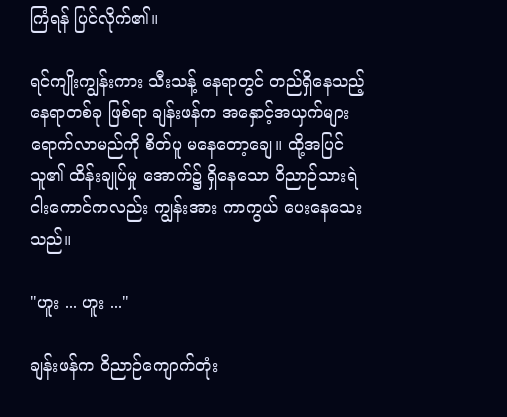ကြံရန် ပြင်လိုက်၏။

ရင်ကျိုးကျွန်းကား သီးသန့် နေရာတွင် တည်ရှိနေသည့် နေရာတစ်ခု ဖြစ်ရာ ချန်းဖန်က အနှောင့်အယှက်များ ရောက်လာမည်ကို စိတ်ပူ မနေတော့ချေ။ ထို့အပြင် သူ၏ ထိန်းချုပ်မှု အောက်၌ ရှိနေသော ဝိညာဉ်သားရဲ ငါးကောင်ကလည်း ကျွန်းအား ကာကွယ် ပေးနေသေးသည်။

"ဟူး ... ဟူး ..."

ချန်းဖန်က ဝိညာဉ်ကျောက်တုံး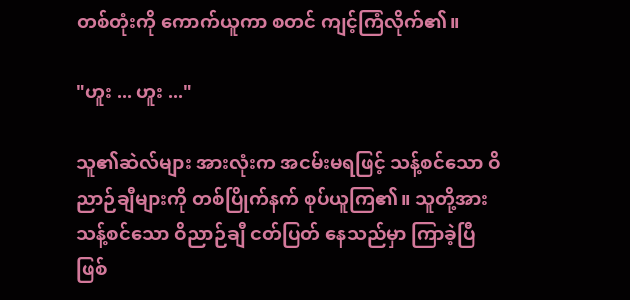တစ်တုံးကို ကောက်ယူကာ စတင် ကျင့်ကြံလိုက်၏။

"ဟူး ... ဟူး ..."

သူ၏ဆဲလ်များ အားလုံးက အငမ်းမရဖြင့် သန့်စင်သော ဝိညာဉ်ချီများကို တစ်ပြိုက်နက် စုပ်ယူကြ၏။ သူတို့အား သန့်စင်သော ဝိညာဉ်ချီ ငတ်ပြတ် နေသည်မှာ ကြာခဲ့ပြီ ဖြစ်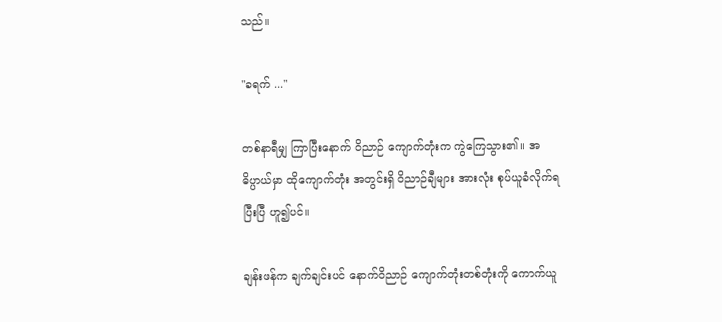သည်။

"ခရက် ..."

တစ်နာရီမျှ ကြာပြီးနောက် ဝိညာဉ် ကျောက်တုံးက ကွဲကြေသွား၏။ အဓိပ္ပာယ်မှာ ထိုကျောက်တုံး အတွင်းရှိ ဝိညာဉ်ချီများ အားလုံး စုပ်ယူခံလိုက်ရပြီးပြီ ဟူ၍ပင်။

ချန်းဖန်က ချက်ချင်းပင် နောက်ဝိညာဉ် ကျောက်တုံးတစ်တုံးကို ကောက်ယူ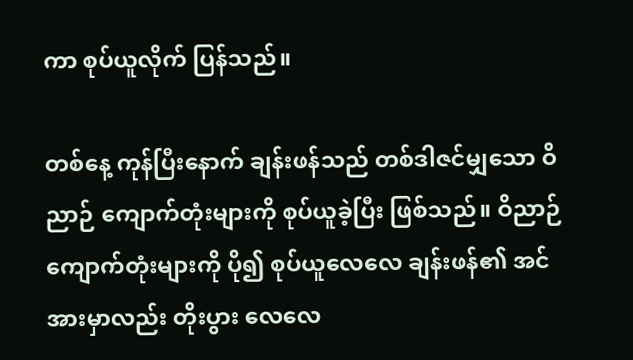ကာ စုပ်ယူလိုက် ပြန်သည်။

တစ်နေ့ ကုန်ပြီးနောက် ချန်းဖန်သည် တစ်ဒါဇင်မျှသော ဝိညာဉ် ကျောက်တုံးများကို စုပ်ယူခဲ့ပြီး ဖြစ်သည်။ ဝိညာဉ် ကျောက်တုံးများကို ပို၍ စုပ်ယူလေလေ ချန်းဖန်၏ အင်အားမှာလည်း တိုးပွား လေလေ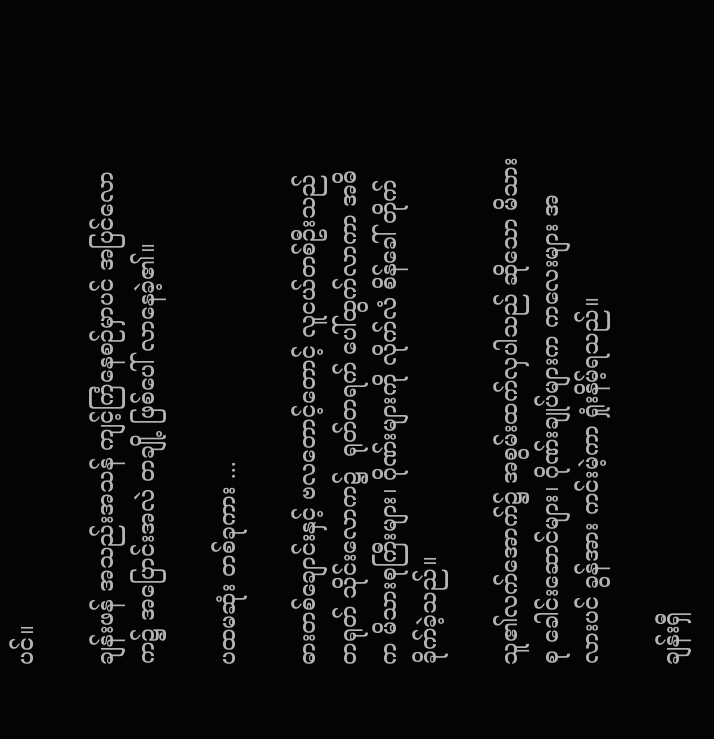ပင်။

ချန်းဖန် အသည်းအသန် ကျင့်ကြံနေစဉ်မှာပင် အပြင်လောက၌ အပြောင်းအလဲ တချို့ ဖြစ်ပေါ် လာနေခဲ့၏။

ပထမဆုံး တစ်ခုကား ...

ဓားတစ်ချောင်းနှင့် ဗလတောင့်တောင့် လူငယ်တစ်ဦးသည် တရုတ် သိုင်းလောက၌  ရုတ်တရက် ပေါ်ထွက်လာကာ အဓိက မိသားစုကြီးများ၊ ဂိုဏ်းများကို လိုက်လံ စိန်ခေါ် တိုက်ခိုက်ခဲ့သည်။

သူ၏လက်အောက်၌ အစွမ်းထက်လှပါသည် ဆိုသော မိသားစု ခေါင်းဆောင်များ၊ ဂိုဏ်းချုပ်များက ကလေးများ အလားပင် ခွန်အား ကင်းမဲ့ကာ ရှုံးနိမ့်ရသည်။

ချန်းရှီ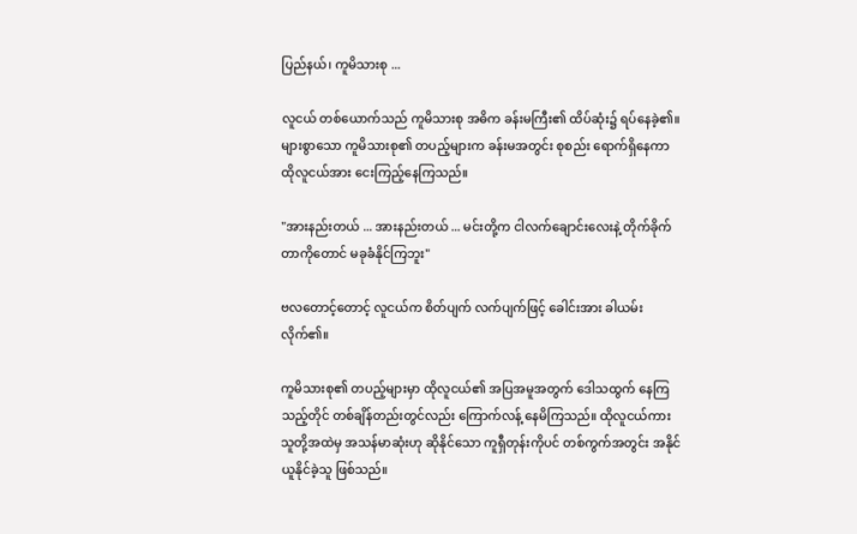ပြည်နယ်၊ ကူမိသားစု ...

လူငယ် တစ်ယောက်သည် ကူမိသားစု အဓိက ခန်းမကြီး၏ ထိပ်ဆုံး၌ ရပ်နေခဲ့၏။ များစွာသော ကူမိသားစု၏ တပည့်များက ခန်းမအတွင်း စုစည်း ရောက်ရှိနေကာ ထိုလူငယ်အား ငေးကြည့်နေကြသည်။

"အားနည်းတယ် ... အားနည်းတယ် ... မင်းတို့က ငါလက်ချောင်းလေးနဲ့ တိုက်ခိုက် တာကိုတောင် မခုခံနိုင်ကြဘူး"

ဗလတောင့်တောင့် လူငယ်က စိတ်ပျက် လက်ပျက်ဖြင့် ခေါင်းအား ခါယမ်းလိုက်၏။

ကူမိသားစု၏ တပည့်များမှာ ထိုလူငယ်၏ အပြအမူအတွက် ဒေါသထွက် နေကြသည့်တိုင် တစ်ချိန်တည်းတွင်လည်း ကြောက်လန့် နေမိကြသည်။ ထိုလူငယ်ကား သူတို့အထဲမှ အသန်မာဆုံးဟု ဆိုနိုင်သော ကူရှီတုန်းကိုပင် တစ်ကွက်အတွင်း အနိုင်ယူနိုင်ခဲ့သူ ဖြစ်သည်။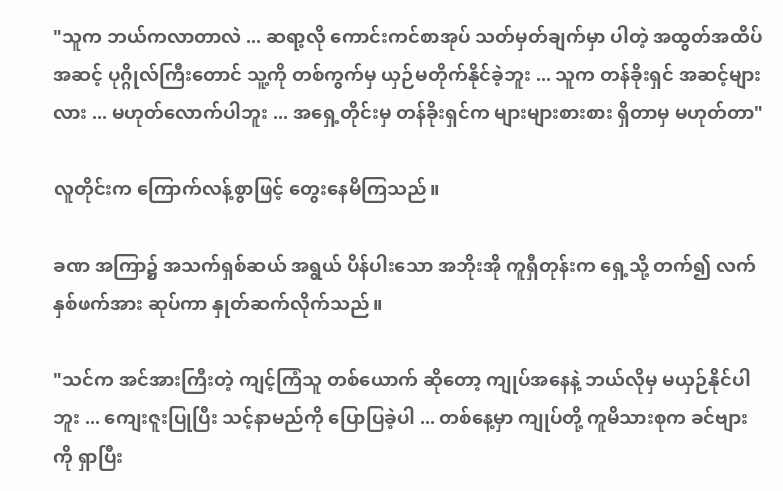"သူက ဘယ်ကလာတာလဲ ... ဆရာ့လို ကောင်းကင်စာအုပ် သတ်မှတ်ချက်မှာ ပါတဲ့ အထွတ်အထိပ် အဆင့် ပုဂ္ဂိုလ်ကြီးတောင် သူ့ကို တစ်ကွက်မှ ယှဉ်မတိုက်နိုင်ခဲ့ဘူး ... သူက တန်ခိုးရှင် အဆင့်များလား ... မဟုတ်လောက်ပါဘူး ... အရှေ့တိုင်းမှ တန်ခိုးရှင်က များများစားစား ရှိတာမှ မဟုတ်တာ"

လူတိုင်းက ကြောက်လန့်စွာဖြင့် တွေးနေမိကြသည်။

ခဏ အကြာ၌ အသက်ရှစ်ဆယ် အရွယ် ပိန်ပါးသော အဘိုးအို ကူရှီတုန်းက ရှေ့သို့ တက်၍ လက်နှစ်ဖက်အား ဆုပ်ကာ နှုတ်ဆက်လိုက်သည်။

"သင်က အင်အားကြီးတဲ့ ကျင့်ကြံသူ တစ်ယောက် ဆိုတော့ ကျုပ်အနေနဲ့ ဘယ်လိုမှ မယှဉ်နိုင်ပါဘူး ... ကျေးဇူးပြုပြီး သင့်နာမည်ကို ပြောပြခဲ့ပါ ... တစ်နေ့မှာ ကျုပ်တို့ ကူမိသားစုက ခင်ဗျားကို ရှာပြီး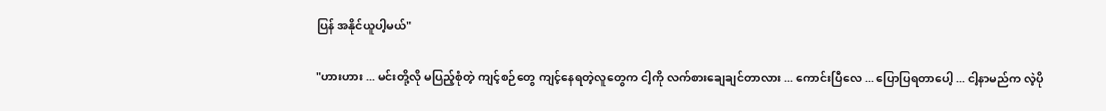ပြန် အနိုင်ယူပါ့မယ်"

"ဟားဟား ... မင်းတို့လို မပြည့်စုံတဲ့ ကျင့်စဉ်တွေ ကျင့်နေရတဲ့လူတွေက ငါ့ကို လက်စားချေချင်တာလား ... ကောင်းပြီလေ ... ပြောပြရတာပေါ့ ... ငါ့နာမည်က လဲ့ပို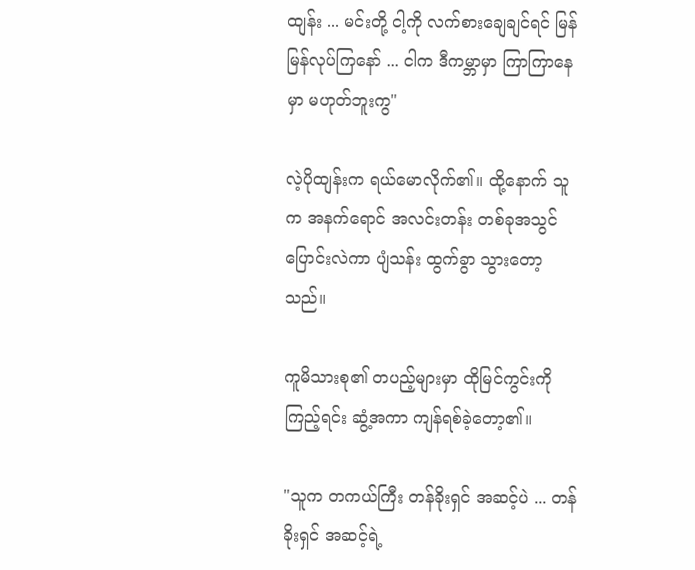ထျန်း ... မင်းတို့ ငါ့ကို လက်စားချေချင်ရင် မြန်မြန်လုပ်ကြနော် ... ငါက ဒီကမ္ဘာမှာ ကြာကြာနေမှာ မဟုတ်ဘူးကွ"

လဲ့ပိုထျန်းက ရယ်မောလိုက်၏။ ထို့နောက် သူက အနက်ရောင် အလင်းတန်း တစ်ခုအသွင် ပြောင်းလဲကာ ပျံသန်း ထွက်ခွာ သွားတော့သည်။

ကူမိသားစု၏ တပည့်များမှာ ထိုမြင်ကွင်းကို ကြည့်ရင်း ဆွံ့အကာ ကျန်ရစ်ခဲ့တော့၏။

"သူက တကယ်ကြီး တန်ခိုးရှင် အဆင့်ပဲ ... တန်ခိုးရှင် အဆင့်ရဲ့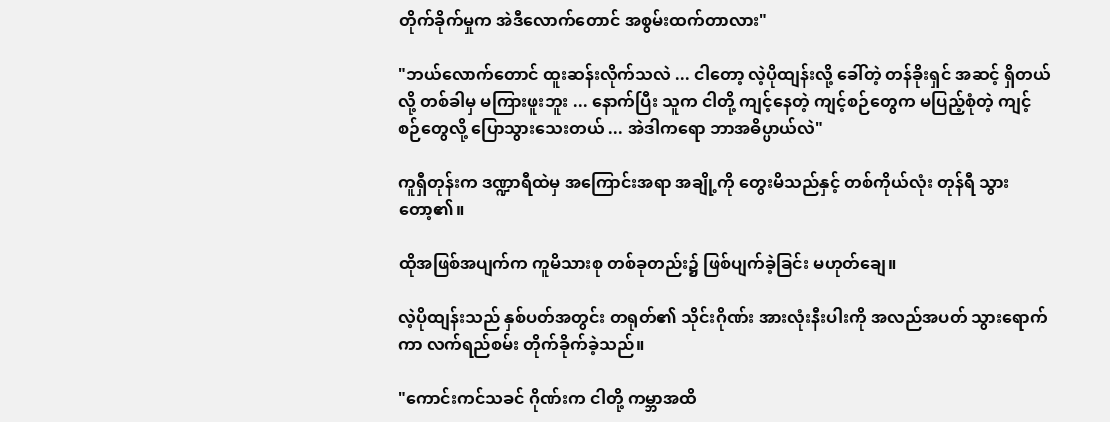တိုက်ခိုက်မှုက အဲဒီလောက်တောင် အစွမ်းထက်တာလား"

"ဘယ်လောက်တောင် ထူးဆန်းလိုက်သလဲ ... ငါတော့ လဲ့ပိုထျန်းလို့ ခေါ်တဲ့ တန်ခိုးရှင် အဆင့် ရှိတယ်လို့ တစ်ခါမှ မကြားဖူးဘူး ... နောက်ပြီး သူက ငါတို့ ကျင့်နေတဲ့ ကျင့်စဉ်တွေက မပြည့်စုံတဲ့ ကျင့်စဉ်တွေလို့ ပြောသွားသေးတယ် ... အဲဒါကရော ဘာအဓိပ္ပာယ်လဲ"

ကူရှီတုန်းက ဒဏ္ဍာရီထဲမှ အကြောင်းအရာ အချို့ကို တွေးမိသည်နှင့် တစ်ကိုယ်လုံး တုန်ရီ သွားတော့၏။

ထိုအဖြစ်အပျက်က ကူမိသားစု တစ်ခုတည်း၌ ဖြစ်ပျက်ခဲ့ခြင်း မဟုတ်ချေ။

လဲ့ပိုထျန်းသည် နှစ်ပတ်အတွင်း တရုတ်၏ သိုင်းဂိုဏ်း အားလုံးနီးပါးကို အလည်အပတ် သွားရောက်ကာ လက်ရည်စမ်း တိုက်ခိုက်ခဲ့သည်။

"ကောင်းကင်သခင် ဂိုဏ်းက ငါတို့ ကမ္ဘာအထိ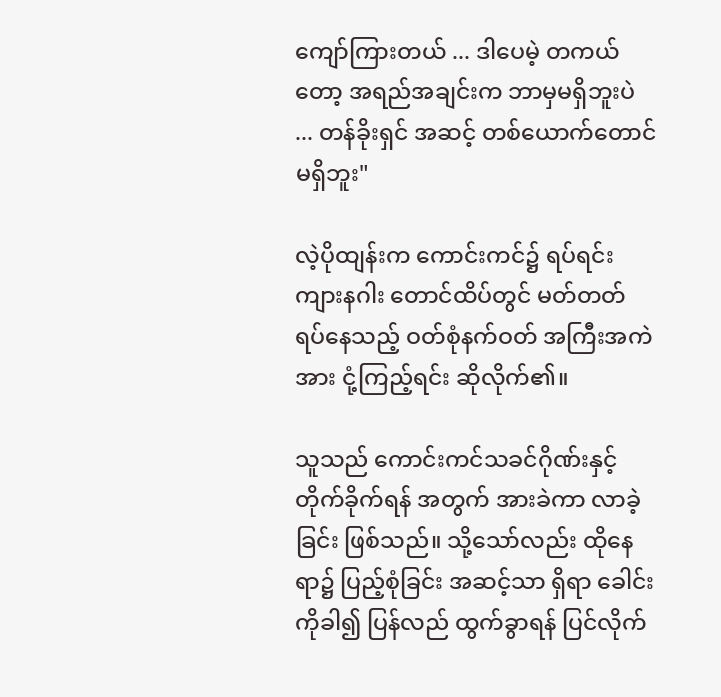ကျော်ကြားတယ် ... ဒါပေမဲ့ တကယ်တော့ အရည်အချင်းက ဘာမှမရှိဘူးပဲ ... တန်ခိုးရှင် အဆင့် တစ်ယောက်တောင် မရှိဘူး"

လဲ့ပိုထျန်းက ကောင်းကင်၌ ရပ်ရင်း ကျားနဂါး တောင်ထိပ်တွင် မတ်တတ် ရပ်နေသည့် ဝတ်စုံနက်ဝတ် အကြီးအကဲအား ငုံ့ကြည့်ရင်း ဆိုလိုက်၏။

သူသည် ကောင်းကင်သခင်ဂိုဏ်းနှင့် တိုက်ခိုက်ရန် အတွက် အားခဲကာ လာခဲ့ခြင်း ဖြစ်သည်။ သို့သော်လည်း ထိုနေရာ၌ ပြည့်စုံခြင်း အဆင့်သာ ရှိရာ ခေါင်းကိုခါ၍ ပြန်လည် ထွက်ခွာရန် ပြင်လိုက်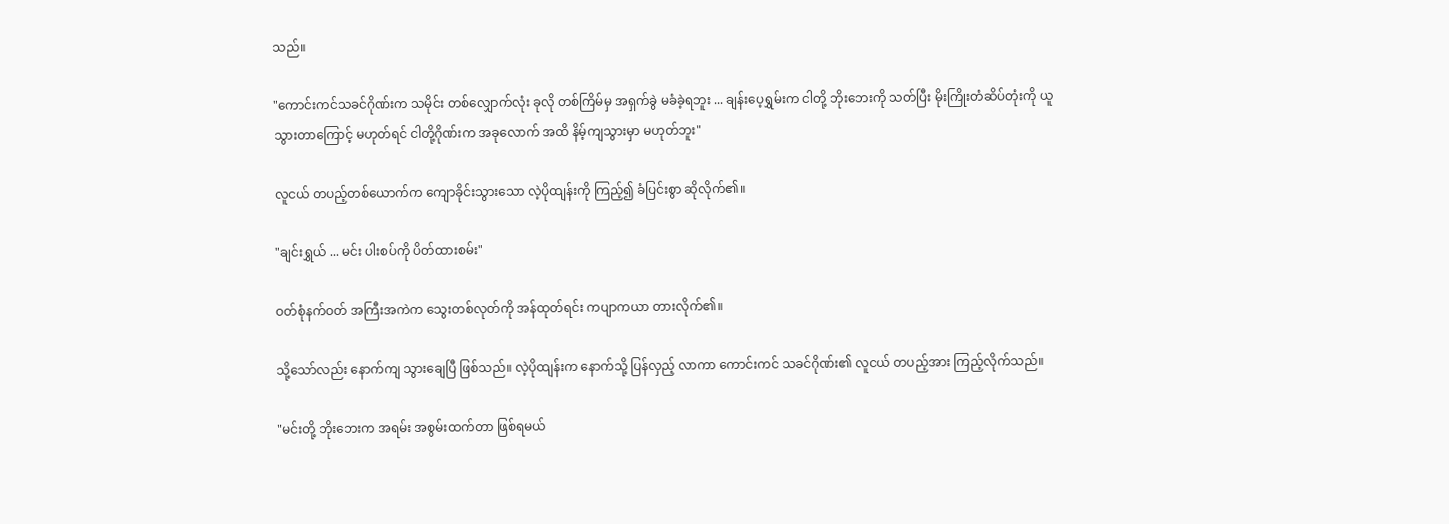သည်။

"ကောင်းကင်သခင်ဂိုဏ်းက သမိုင်း တစ်လျှောက်လုံး ခုလို တစ်ကြိမ်မှ အရှက်ခွဲ မခံခဲ့ရဘူး ... ချန်းပေ့ရွှမ်းက ငါတို့ ဘိုးဘေးကို သတ်ပြီး မိုးကြိုးတံဆိပ်တုံးကို ယူသွားတာကြောင့် မဟုတ်ရင် ငါတို့ဂိုဏ်းက အခုလောက် အထိ နိမ့်ကျသွားမှာ မဟုတ်ဘူး"

လူငယ် တပည့်တစ်ယောက်က ကျောခိုင်းသွားသော လဲ့ပိုထျန်းကို ကြည့်၍ ခံပြင်းစွာ ဆိုလိုက်၏။

"ချင်းရွှယ် ... မင်း ပါးစပ်ကို ပိတ်ထားစမ်း"

ဝတ်စုံနက်ဝတ် အကြီးအကဲက သွေးတစ်လုတ်ကို အန်ထုတ်ရင်း ကပျာကယာ တားလိုက်၏။

သို့သော်လည်း နောက်ကျ သွားချေပြီ ဖြစ်သည်။ လဲ့ပိုထျန်းက နောက်သို့ ပြန်လှည့် လာကာ ကောင်းကင် သခင်ဂိုဏ်း၏ လူငယ် တပည့်အား ကြည့်လိုက်သည်။

"မင်းတို့ ဘိုးဘေးက အရမ်း အစွမ်းထက်တာ ဖြစ်ရမယ်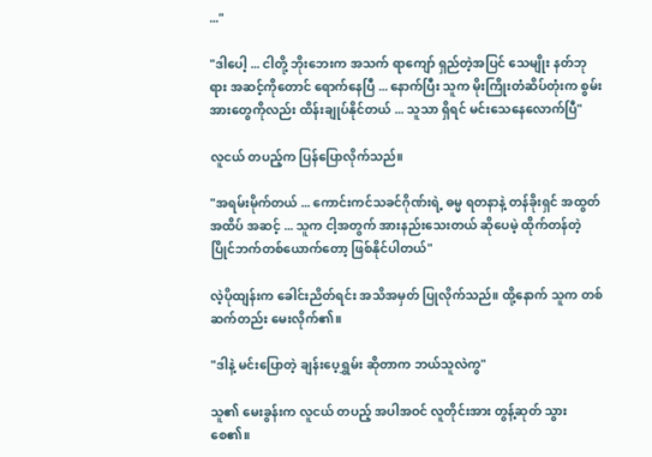..."

"ဒါပေါ့ ... ငါတို့ ဘိုးဘေးက အသက် ရာကျော် ရှည်တဲ့အပြင် သေမျိုး နတ်ဘုရား အဆင့်ကိုတောင် ရောက်နေပြီ ... နောက်ပြီး သူက မိုးကြိုးတံဆိပ်တုံးက စွမ်းအားတွေကိုလည်း ထိန်းချုပ်နိုင်တယ် ... သူသာ ရှိရင် မင်းသေနေလောက်ပြီ"

လူငယ် တပည့်က ပြန်ပြောလိုက်သည်။

"အရမ်းမိုက်တယ် ... ကောင်းကင်သခင်ဂိုဏ်းရဲ့ ဓမ္မ ရတနာနဲ့ တန်ခိုးရှင် အထွတ်အထိပ် အဆင့် ... သူက ငါ့အတွက် အားနည်းသေးတယ် ဆိုပေမဲ့ ထိုက်တန်တဲ့ ပြိုင်ဘက်တစ်ယောက်တော့ ဖြစ်နိုင်ပါတယ်"

လဲ့ပိုထျန်းက ခေါင်းညိတ်ရင်း အသိအမှတ် ပြုလိုက်သည်။ ထို့နောက် သူက တစ်ဆက်တည်း မေးလိုက်၏။

"ဒါနဲ့ မင်းပြောတဲ့ ချန်းပေ့ရွှမ်း ဆိုတာက ဘယ်သူလဲကွ"

သူ၏ မေးခွန်းက လူငယ် တပည့် အပါအဝင် လူတိုင်းအား တွန့်ဆုတ် သွားစေ၏။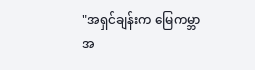"အရှင်ချန်းက မြေကမ္ဘာ အ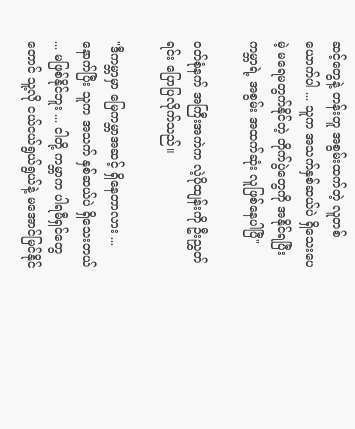ဆင့်တွေနဲ့ တန်းတူ အစွမ်းထက်တဲ့ လူတစ်ယောက်ပါ ... သူက အသက်နှစ်ဆယ်ပဲ ရှိသေးပေမဲ့ မရေမတွက်နိုင်တဲ့ တိုက်ပွဲတွေကို အနိုင်ရပြီး ကမ္ဘာရဲ့ အစွမ်း အထက်ဆုံး လူဖြစ်နေပါပြီ"

ဝတ်စုံနက် အကြီးအကဲက လဲ့ပိုထျန်းကို ဦးညွှတ်ရင်း ပြောပြလိုက်သည်။

"ဒီကမ္ဘာမှာ မြေကမ္ဘာအဆင့် ရှိနေတာလား ... နောက်ပြီး သူက အသက် နှစ်ဆယ်ပဲ ရှိသေးတယ် ... မဖြစ်နိုင်ဘူး ... ငါတို့ ကမ္ဘာက ပါရမီရှင်တွေတောင် သူ့လို ငယ်ငယ်ရွယ်ရွယ်နဲ့ မအောင်မြင်နိုင်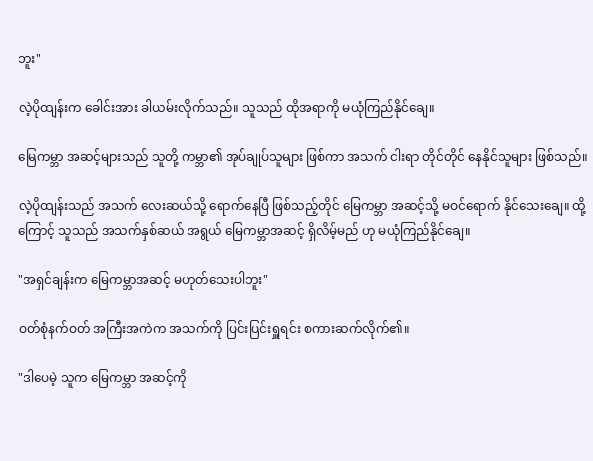ဘူး"

လဲ့ပိုထျန်းက ခေါင်းအား ခါယမ်းလိုက်သည်။ သူသည် ထိုအရာကို မယုံကြည်နိုင်ချေ။

မြေကမ္ဘာ အဆင့်များသည် သူတို့ ကမ္ဘာ၏ အုပ်ချုပ်သူများ ဖြစ်ကာ အသက် ငါးရာ တိုင်တိုင် နေနိုင်သူများ ဖြစ်သည်။

လဲ့ပိုထျန်းသည် အသက် လေးဆယ်သို့ ရောက်နေပြီ ဖြစ်သည့်တိုင် မြေကမ္ဘာ အဆင့်သို့ မဝင်ရောက် နိုင်သေးချေ။ ထို့ကြောင့် သူသည် အသက်နှစ်ဆယ် အရွယ် မြေကမ္ဘာအဆင့် ရှိလိမ့်မည် ဟု မယုံကြည်နိုင်ချေ။

"အရှင်ချန်းက မြေကမ္ဘာအဆင့် မဟုတ်သေးပါဘူး"

ဝတ်စုံနက်ဝတ် အကြီးအကဲက အသက်ကို ပြင်းပြင်းရှူရင်း စကားဆက်လိုက်၏။

"ဒါပေမဲ့ သူက မြေကမ္ဘာ အဆင့်ကို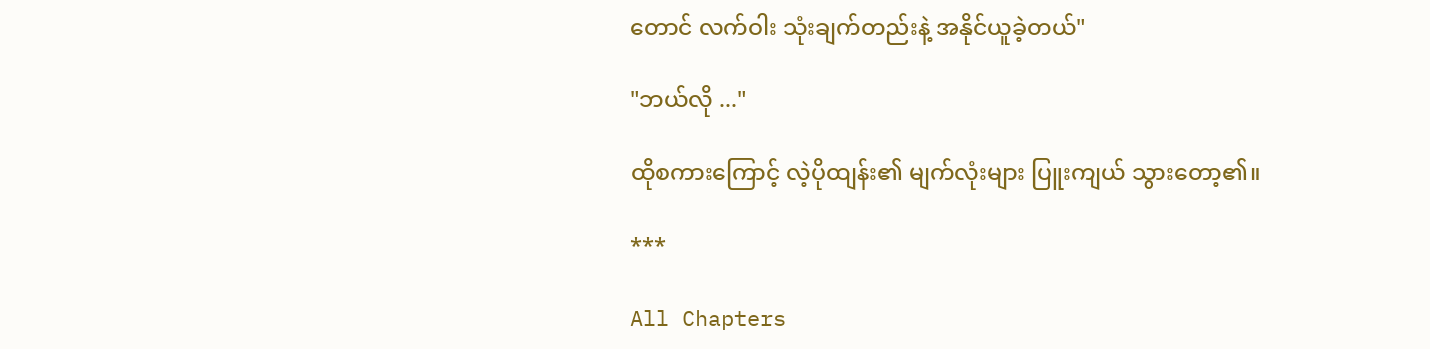တောင် လက်ဝါး သုံးချက်တည်းနဲ့ အနိုင်ယူခဲ့တယ်"

"ဘယ်လို ..."

ထိုစကားကြောင့် လဲ့ပိုထျန်း၏ မျက်လုံးများ ပြူးကျယ် သွားတော့၏။

***

All Chapters